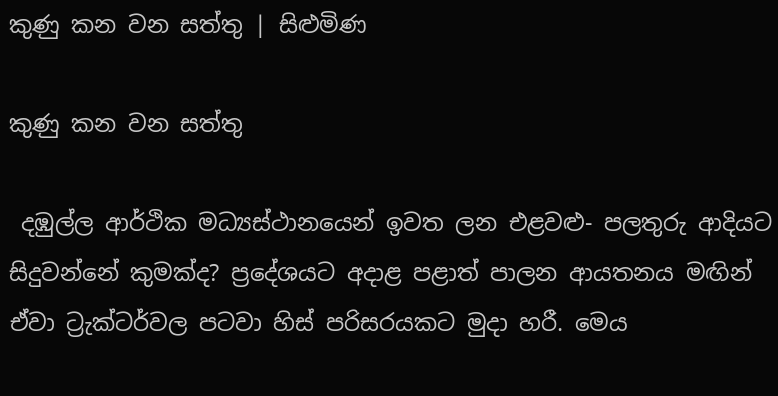කුණු කන වන සත්තු | සිළුමිණ

කුණු කන වන සත්තු

 දඹුල්ල ආර්ථික මධ්‍යස්ථානයෙන් ඉවත ලන එළවළු- පලතුරු ආදියට සිදුවන්නේ කුමක්ද? ප්‍රදේශයට අදාළ පළාත් පාලන ආයතනය මඟින් ඒවා ට්‍රැක්ටර්වල පටවා හිස් පරිසරයකට මුදා හරී. මෙය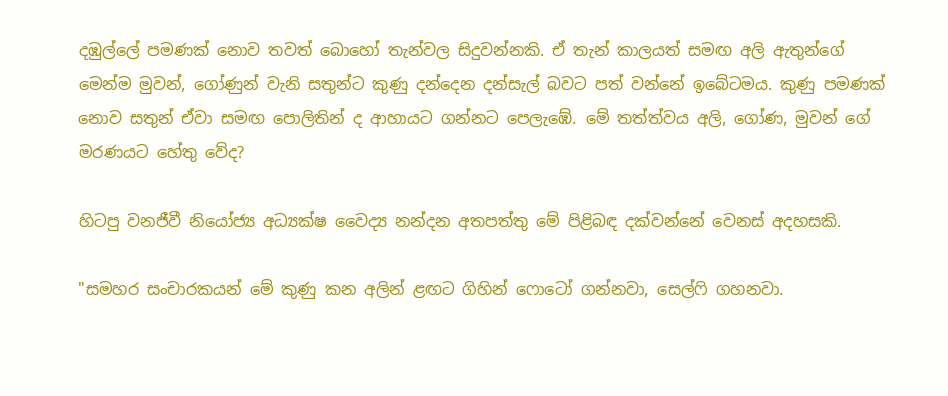දඹුල්ලේ පමණක් නොව තවත් බොහෝ තැන්වල සිදුවන්නකි. ඒ තැන් කාලයත් සමඟ අලි ඇතුන්ගේ මෙන්ම මුවන්, ගෝණුන් වැනි සතුන්ට කුණු දන්දෙන දන්සැල් බවට පත් වන්නේ ඉබේටමය. කුණු පමණක් නොව සතුන් ඒවා සමඟ පොලිතින් ද ආහායට ගන්නට පෙලැඹේ. මේ තත්ත්වය අලි, ගෝණ, මුවන් ගේ මරණයට හේතු වේද?

හිටපු වනජීවී නියෝජ්‍ය අධ්‍යක්ෂ වෛද්‍ය නන්දන අතපත්තු මේ පිළිබඳ දක්වන්නේ වෙනස් අදහසකි.

"සමහර සංචාරකයන් මේ කුණු කන අලින් ළඟට ගිහින් ෆොටෝ ගන්නවා, සෙල්ෆි ගහනවා.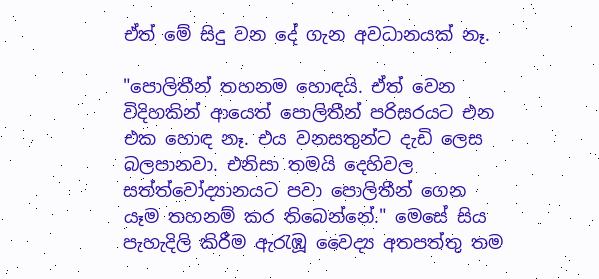ඒත් මේ සිදු වන දේ ගැන අවධානයක් නෑ.

"පොලිතීන් තහනම හොඳයි. ඒත් වෙන විදිහකින් ආයෙත් පොලිතීන් පරිසරයට එන එක හොඳ නෑ. එය වනසතුන්ට දැඩි ලෙස බලපානවා. එනිසා තමයි දෙහිවල සත්ත්වෝද්‍යානයට පවා පොලිතීන් ගෙන යෑම තහනම් කර තිබෙන්නේ." මෙසේ සිය පැහැදිලි කිරීම ඇරැඹූ වෛද්‍ය අතපත්තු තම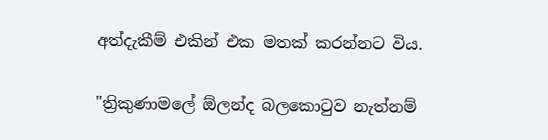අත්දැකීම් එකින් එක මතක් කරන්නට විය.

"ත්‍රිකුණාමලේ ඕලන්ද බලකොටුව නැත්නම්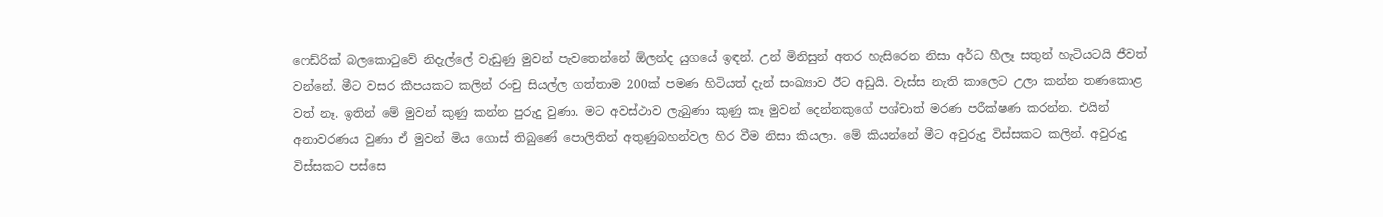ෆෙඩ්රික් බලකොටුවේ නිදැල්ලේ වැඩුණු මුවන් පැවතෙන්නේ ඕලන්ද යුගයේ ඉඳන්. උන් මිනිසුන් අතර හැසිරෙන නිසා අර්ධ හීලෑ සතුන් හැටියටයි ජීවත් වන්නේ. මීට වසර කීපයකට කලින් රංචු සියල්ල ගත්තාම 200ක් පමණ හිටියත් දැන් සංඛ්‍යාව ඊට අඩුයි. වැස්ස නැති කාලෙට උලා කන්න තණකොළ වත් නෑ. ඉතින් මේ මුවන් කුණු කන්න පුරුදු වුණා. මට අවස්ථාව ලැබුණා කුණු කෑ මුවන් දෙන්නකුගේ පශ්චාත් මරණ පරීක්ෂණ කරන්න. එයින් අනාවරණය වුණා ඒ මුවන් මිය ගොස් තිබුණේ පොලිතින් අතුණුබහන්වල හිර වීම නිසා කියලා. මේ කියන්නේ මීට අවුරුදු විස්සකට කලින්. අවුරුදු විස්සකට පස්සෙ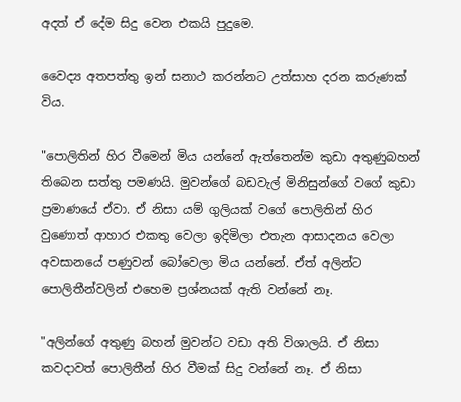අදත් ඒ දේම සිදු වෙන එකයි පුදුමෙ.

වෛද්‍ය අතපත්තු ඉන් සනාථ කරන්නට උත්සාහ දරන කරුණක් විය.

"පොලිතින් හිර වීමෙන් මිය යන්නේ ඇත්තෙන්ම කුඩා අතුණුබහන් තිබෙන සත්තු පමණයි. මුවන්ගේ බඩවැල් මිනිසුන්ගේ වගේ කුඩා ප්‍රමාණයේ ඒවා. ඒ නිසා යම් ගුලියක් වගේ පොලිතින් හිර වුණොත් ආහාර එකතු වෙලා ඉදිමිලා එතැන ආසාදනය වෙලා අවසානයේ පණුවන් බෝවෙලා මිය යන්නේ. ඒත් අලින්ට පොලිතීන්වලින් එහෙම ප්‍රශ්නයක් ඇති වන්නේ නෑ.

"අලින්ගේ අතුණු බහන් මුවන්ට වඩා අති විශාලයි. ඒ නිසා කවදාවත් පොලිතීන් හිර වීමක් සිදු වන්නේ නෑ. ඒ නිසා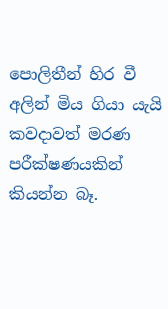පොලිතීන් හිර වී අලින් මිය ගියා යැයි කවදාවත් මරණ පරීක්ෂණයකින් කියන්න බෑ.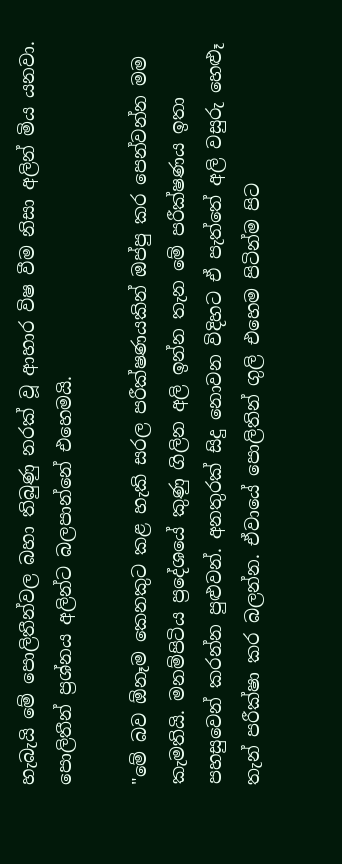හැබැයි මේ පොලිතීන්වල බහා තිබුණු නරක් වූ ආහාර විෂ වීම නිසා අලින් මිය යනවා. පොලිතීන් ප්‍රශ්නය අලින්ට බලපාන්නේ එහෙමයි.

"මේ බව ඕනෑම කෙනකුට කළ හැකි සරල පරීක්ෂණයකින් ඔප්පු කර පෙන්වන්න මම කැමතියි. මනම්පිටිය ප්‍රදේශයේ කුණු ගිලින අලි ඉන්න තැන මේ පරීක්ෂණය ඉතා පහසුවෙන් කරන්න පුළුවන්. අනතුරක් සිදු නොවන විදිහට ඒ පැත්තේ අලි වසුරු හෙළූ තැන් පරීක්ෂා කර බලන්න. ඒවායේ පොලිතින් ගුලි එහෙම පිටින්ම පිට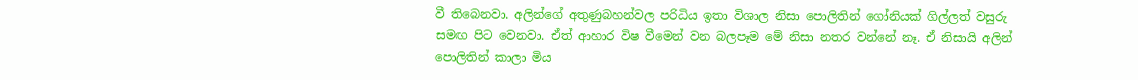වී තිබෙනවා. අලින්ගේ අතුණුබහන්වල පරිධිය ඉතා විශාල නිසා පොලිතින් ගෝනියක් ගිල්ලත් වසුරු සමඟ පිට වෙනවා. ඒත් ආහාර විෂ වීමෙන් වන බලපෑම මේ නිසා නතර වන්නේ නෑ. ඒ නිසායි අලින් පොලිතින් කාලා මිය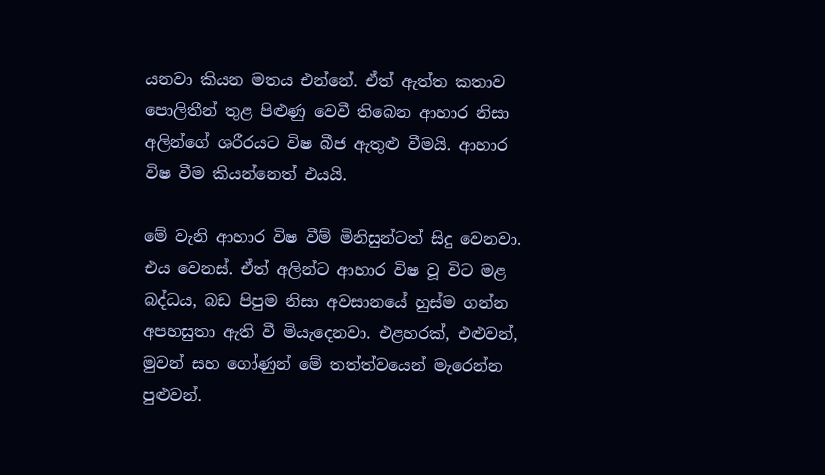යනවා කියන මතය එන්නේ. ඒත් ඇත්ත කතාව පොලිතීන් තුළ පිළුණු වෙවී තිබෙන ආහාර නිසා අලින්ගේ ශරීරයට විෂ බීජ ඇතුළු වීමයි. ආහාර විෂ වීම කියන්නෙත් එයයි.

මේ වැනි ආහාර විෂ වීම් මිනිසුන්ටත් සිදු වෙනවා. එය වෙනස්. ඒත් අලින්ට ආහාර විෂ වූ විට මළ බද්ධය, බඩ පිපුම නිසා අවසානයේ හුස්ම ගන්න අපහසුතා ඇති වී මියැදෙනවා. එළහරක්, එළුවන්, මුවන් සහ ගෝණුන් මේ තත්ත්වයෙන් මැරෙන්න පුළුවන්.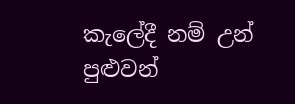කැලේදී නම් උන් පුළුවන්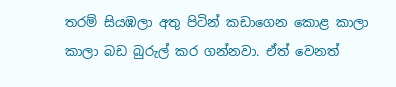තරම් සියඹලා අතු පිටින් කඩාගෙන කොළ කාලා කාලා බඩ බුරුල් කර ගන්නවා. ඒත් වෙනත්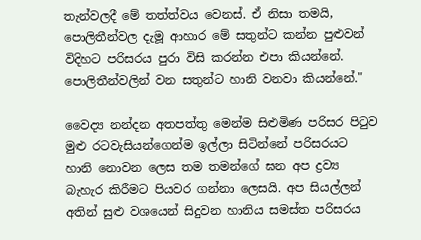තැන්වලදී මේ තත්ත්වය වෙනස්. ඒ නිසා තමයි, පොලිතීන්වල දැමූ ආහාර මේ සතුන්ට කන්න පුළුවන් විදිහට පරිසරය පුරා විසි කරන්න එපා කියන්නේ. පොලිතීන්වලින් වන සතුන්ට හානි වනවා කියන්නේ."

වෛද්‍ය නන්දන අතපත්තු මෙන්ම සිළුමිණ පරිසර පිටුව මුළු රටවැසියන්ගෙන්ම ඉල්ලා සිටින්නේ පරිසරයට හානි නොවන ලෙස තම තමන්ගේ ඝන අප ද්‍රව්‍ය බැහැර කිරීමට පියවර ගන්නා ලෙසයි. අප සියල්ලන් අතින් සුළු වශයෙන් සිදුවන හානිය සමස්ත පරිසරය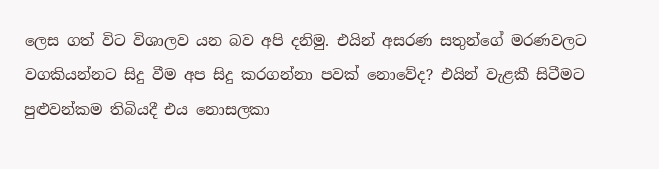ලෙස ගත් විට විශාලව යන බව අපි දනිමු. එයින් අසරණ සතුන්ගේ මරණවලට වගකියන්නට සිදු වීම අප සිදු කරගන්නා පවක් නොවේද? එයින් වැළකී සිටීමට පුළුවන්කම තිබියදී එය නොසලකා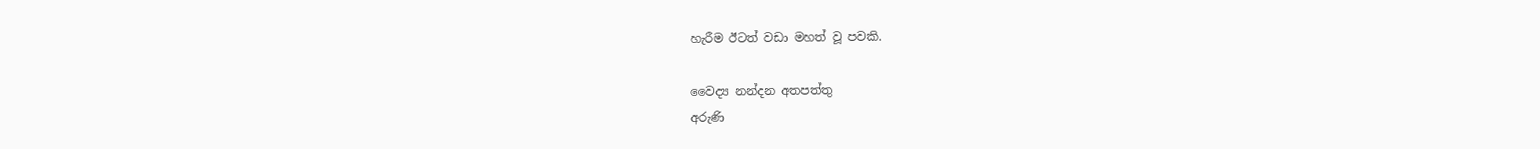හැරීම ඊටත් වඩා මහත් වූ පවකි.

වෛද්‍ය නන්දන අතපත්තු
අරුණි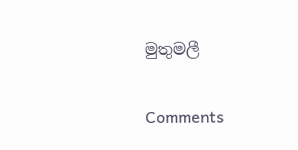මුතුමලී

Comments